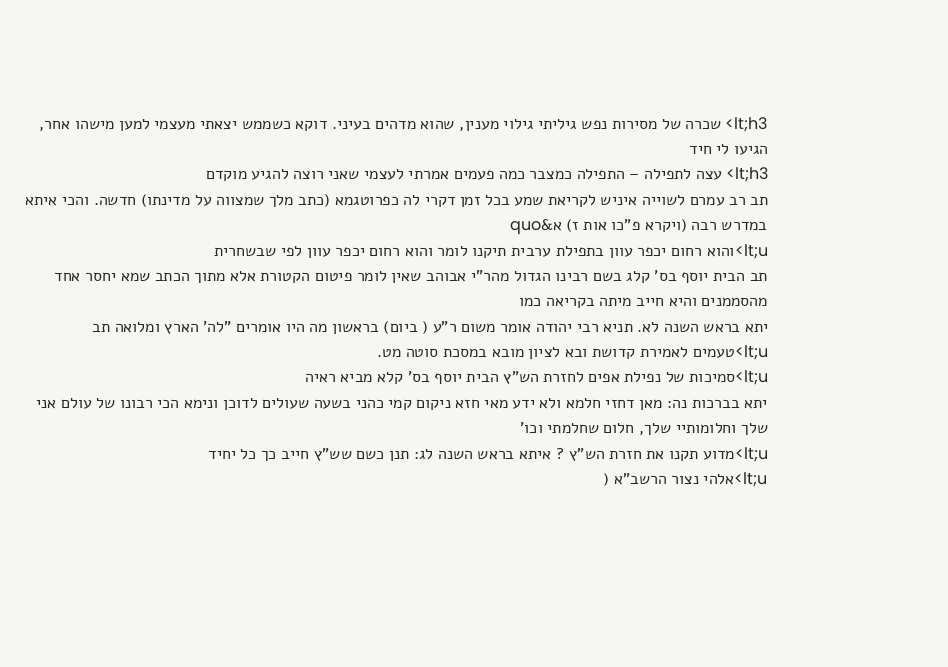lt;h3> שכרה של מסירות נפש גיליתי גילוי מענין, שהוא מדהים בעיני. דוקא כשממש יצאתי מעצמי למען מישהו אחר, הגיעו לי חיד
lt;h3> עצה לתפילה – התפילה כמצבר כמה פעמים אמרתי לעצמי שאני רוצה להגיע מוקדם
תב רב עמרם לשוייה איניש לקריאת שמע בכל זמן דקרי לה כפרוטגמא (כתב מלך שמצווה על מדינתו) חדשה. והכי איתא במדרש רבה (ויקרא פ"כו אות ז) א&quo
lt;u>והוא רחום יכפר עוון בתפילת ערבית תיקנו לומר והוא רחום יכפר עוון לפי שבשחרית
תב הבית יוסף בס' קלג בשם רבינו הגדול מהר"י אבוהב שאין לומר פיטום הקטורת אלא מתוך הכתב שמא יחסר אחד מהסממנים והיא חייב מיתה בקריאה כמו
יתא בראש השנה לא. תניא רבי יהודה אומר משום ר"ע ( ביום) בראשון מה היו אומרים "לה' הארץ ומלואה תב
lt;u>טעמים לאמירת קדושת ובא לציון מובא במסכת סוטה מט.
lt;u>סמיכות של נפילת אפים לחזרת הש"ץ הבית יוסף בס' קלא מביא ראיה
יתא בברכות נה: מאן דחזי חלמא ולא ידע מאי חזא ניקום קמי כהני בשעה שעולים לדוכן ונימא הכי רבונו של עולם אני שלך וחלומותיי שלך, חלום שחלמתי וכו'
lt;u>מדוע תקנו את חזרת הש"ץ ? איתא בראש השנה לג: תנן כשם שש"ץ חייב כך כל יחיד
lt;u>אלהי נצור הרשב"א (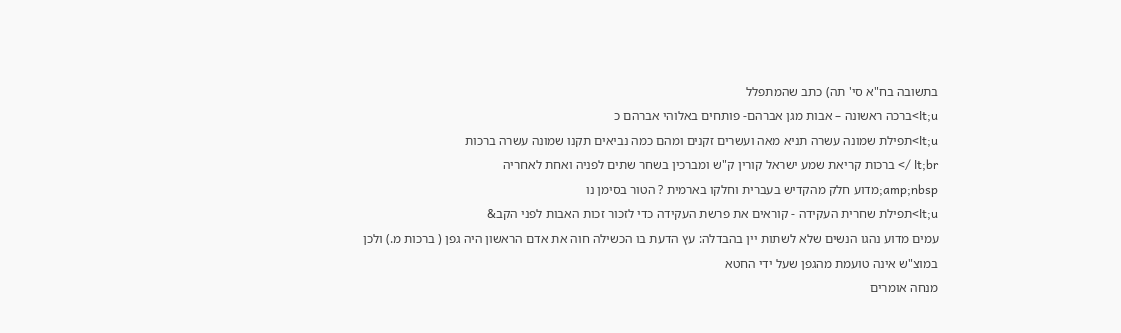בתשובה בח"א סי' תה) כתב שהמתפלל
lt;u>ברכה ראשונה – אבות מגן אברהם- פותחים באלוהי אברהם כ
lt;u>תפילת שמונה עשרה תניא מאה ועשרים זקנים ומהם כמה נביאים תקנו שמונה עשרה ברכות
lt;br /> ברכות קריאת שמע ישראל קורין ק"ש ומברכין בשחר שתים לפניה ואחת לאחריה
amp;nbsp;מדוע חלק מהקדיש בעברית וחלקו בארמית ? הטור בסימן נו
lt;u>תפילת שחרית העקידה - קוראים את פרשת העקידה כדי לזכור זכות האבות לפני הקב&
עמים מדוע נהגו הנשים שלא לשתות יין בהבדלה: עץ הדעת בו הכשילה חוה את אדם הראשון היה גפן ( ברכות מ.) ולכן במוצ"ש אינה טועמת מהגפן שעל ידי החטא
מנחה אומרים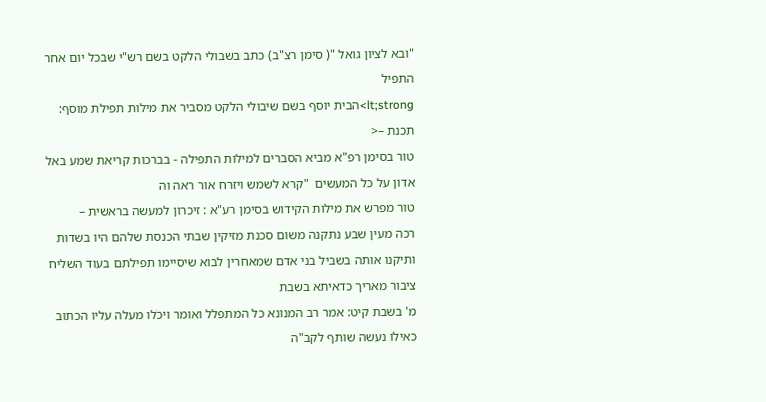"ובא לציון גואל "( סימן רצ"ב) כתב בשבולי הלקט בשם רש"י שבכל יום אחר התפיל
lt;strong>הבית יוסף בשם שיבולי הלקט מסביר את מילות תפילת מוסף: תכנת –<
טור בסימן רפ"א מביא הסברים למילות התפילה - בברכות קריאת שמע באל אדון על כל המעשים  "קרא לשמש ויזרח אור ראה וה
טור מפרש את מילות הקידוש בסימן רע"א : זיכרון למעשה בראשית –
רכה מעין שבע נתקנה משום סכנת מזיקין שבתי הכנסת שלהם היו בשדות ותיקנו אותה בשביל בני אדם שמאחרין לבוא שיסיימו תפילתם בעוד השליח ציבור מאריך כדאיתא בשבת
מ' בשבת קיט: אמר רב המנונא כל המתפלל ואומר ויכֹלו מעלה עליו הכתוב כאילו נעשה שותף לקב"ה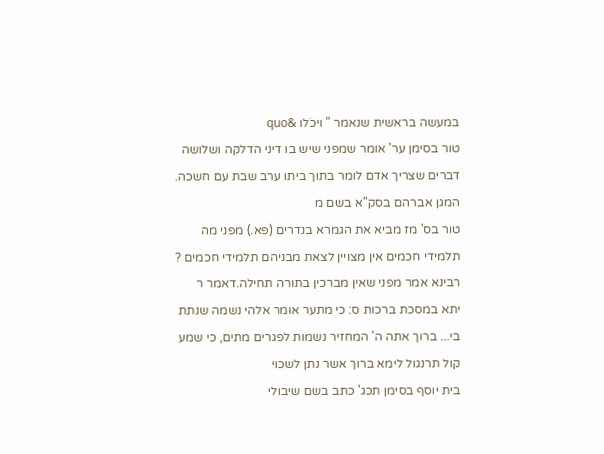במעשה בראשית שנאמר " ויכֹלו &quo
טור בסימן ער' אומר שמפני שיש בו דיני הדלקה ושלושה דברים שצריך אדם לומר בתוך ביתו ערב שבת עם חשכה. המגן אברהם בסק"א בשם מ
טור בס' מז מביא את הגמרא בנדרים (פא.) מפני מה תלמידי חכמים אין מצויין לצאת מבניהם תלמידי חכמים ? רבינא אמר מפני שאין מברכין בתורה תחילה.דאמר ר
יתא במסכת ברכות ס: כי מתער אומר אלהי נשמה שנתת בי... ברוך אתה ה' המחזיר נשמות לפגרים מתים, כי שמע קול תרנגול לימא ברוך אשר נתן לשכוי
בית יוסף בסימן תכג' כתב בשם שיבולי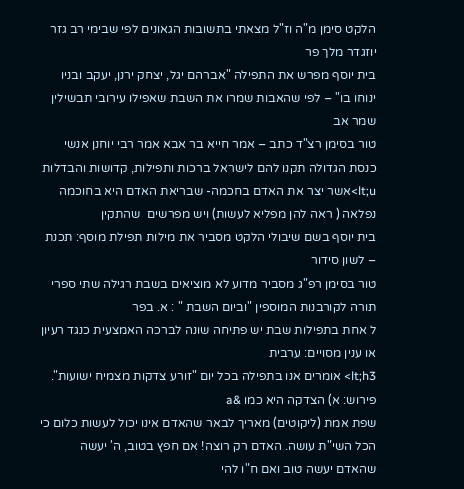הלקט סימן מ"ה וז"ל מצאתי בתשובות הגאונים לפי שבימי רב גזר יוזגדר מלך פר
בית יוסף מפרש את התפילה "אברהם יגל, יצחק ירנן, יעקב ובניו ינוחו בו" – לפי שהאבות שמרו את השבת שאפילו עירובי תבשילין שמר אב
טור בסימן רצ"ד כתב – אמר חייא בר אבא אמר רבי יוחנן אנשי כנסת הגדולה תקנו להם לישראל ברכות ותפילות, קדושות והבדלות
lt;u>אשר יצר את האדם בחכמה- שבריאת האדם היא בחוכמה נפלאה ( ראה להן מפליא לעשות) ויש מפרשים  שהתקין
בית יוסף בשם שיבולי הלקט מסביר את מילות תפילת מוסף: תכנת – לשון סידור
טור בסימן רפ"ג מסביר מדוע לא מוציאים בשבת רגילה שתי ספרי תורה לקורבנות המוספין "וביום השבת " : א. בפר
ל אחת בתפילות שבת יש פתיחה שונה לברכה האמצעית כנגד רעיון או ענין מסויים: ערבית
lt;h3> אומרים אנו בתפילה בכל יום "זורע צדקות מצמיח ישועות". פירוש: א) הצדקה היא כמו &a
שפת אמת (ליקוטים) מאריך לבאר שהאדם אינו יכול לעשות כלום כי הכל השי"ת עושה. האדם רק רוצה! אם חפץ בטוב, ה' יעשה שהאדם יעשה טוב ואם ח"ו להי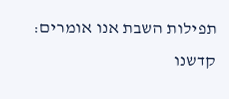תפילות השבת אנו אומרים: קדשנו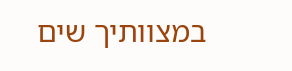במצוותיך שים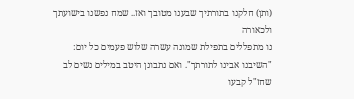(ותן) חלקנו בתורתיך שבענו מטובך ואז.. שמח נפשנו בישועתך ולכאורה
נו מתפללים בתפילת שמונה עשרה שלוש פעמים כל יום: "השיבנו אבינו לתורתך". ואם נתבונן היטב במילים נשים לב שחז"ל קבעו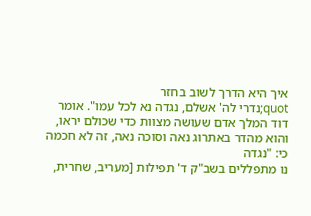איך היא הדרך לשוב בחזר
quot;נדרי לה' אשלם, נגדה נא לכל עמו". אומר דוד המלך אדם שעושה מצוות כדי שכולם יראו, והוא מהדר באתרוג נאה וסוכה נאה, זה לא חכמה כי: "נגדה
נו מתפללים בשב"ק ד' תפילות [מעריב, שחרית,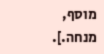מוסף, מנחה.].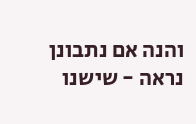והנה אם נתבונן נראה - שישנו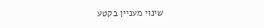שינוי מעניין בקטע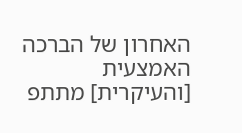האחרון של הברכה האמצעית [והעיקרית] מתתפ